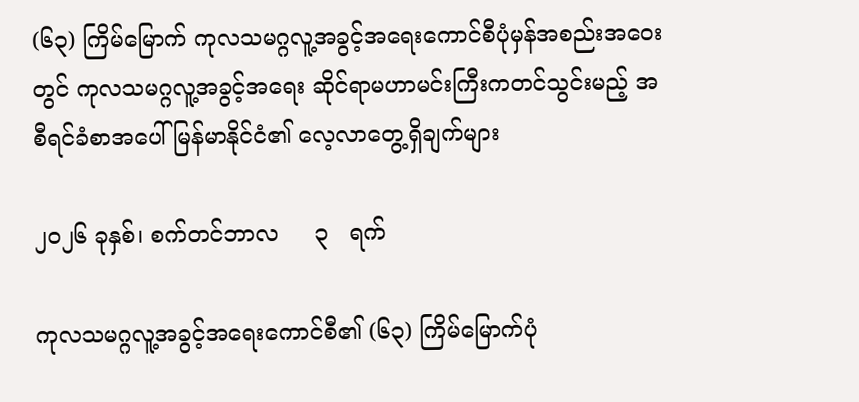(၆၃) ကြိမ်မြောက် ကုလသမဂ္ဂလူ့အခွင့်အရေးကောင်စီပုံမှန်အစည်းအဝေးတွင် ကုလသမဂ္ဂလူ့အခွင့်အရေး ဆိုင်ရာမဟာမင်းကြီးကတင်သွင်းမည့် အစီရင်ခံစာအပေါ် မြန်မာနိုင်ငံ၏ လေ့လာတွေ့ရှိချက်များ

၂၀၂၆ ခုနှစ်၊ စက်တင်ဘာလ     ၃   ရက်

ကုလသမဂ္ဂလူ့အခွင့်အရေးကောင်စီ၏ (၆၃) ကြိမ်မြောက်ပုံ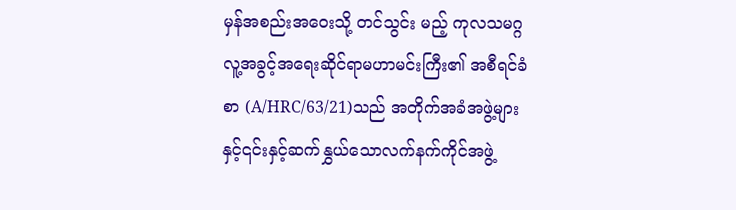မှန်အစည်းအဝေးသို့ တင်သွင်း မည့် ကုလသမဂ္ဂလူ့အခွင့်အရေးဆိုင်ရာမဟာမင်းကြီး၏ အစီရင်ခံစာ (A/HRC/63/21)သည် အတိုက်အခံအဖွဲ့များနှင့်၎င်းနှင့်ဆက်နွှယ်သောလက်နက်ကိုင်အဖွဲ့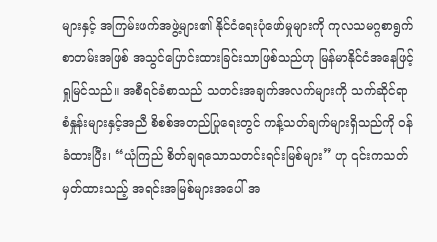များနှင့် အကြမ်းဖက်အဖွဲ့များ၏ နိုင်ငံရေးပုံဖော်မှုများကို ကုလသမဂ္ဂစာရွက်စာတမ်းအဖြစ် အသွင်ပြောင်းထားခြင်းသာဖြစ်သည်ဟု မြန်မာနိုင်ငံအနေဖြင့် ရှုမြင်သည်။ အစီရင်ခံစာသည် သတင်းအချက်အလက်များကို သက်ဆိုင်ရာ စံနှုန်းများနှင့်အညီ စိစစ်အတည်ပြုရေးတွင် ကန့်သတ်ချက်များရှိသည်ကို ဝန်ခံထားပြီး၊ “ယုံကြည် စိတ်ချရသောသတင်းရင်းမြစ်များ” ဟု ၎င်းကသတ်မှတ်ထားသည့် အရင်းအမြစ်များအပေါ် အ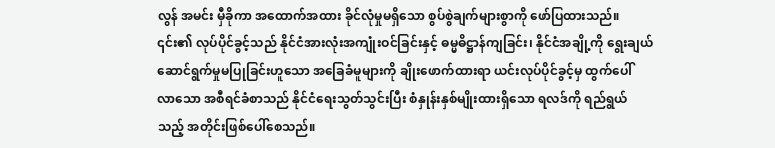လွန် အမင်း မှီခိုကာ အထောက်အထား ခိုင်လုံမှုမရှိသော စွပ်စွဲချက်များစွာကို ဖော်ပြထားသည်။ ၎င်း၏ လုပ်ပိုင်ခွင့်သည် နိုင်ငံအားလုံးအကျုံးဝင်ခြင်းနှင့် ဓမ္မဓိဋ္ဌာန်ကျခြင်း၊ နိုင်ငံအချို့ကို ရွေးချယ် ဆောင်ရွက်မှုမပြုခြင်းဟူသော အခြေခံမူများကို ချိုးဖောက်ထားရာ ယင်းလုပ်ပိုင်ခွင့်မှ ထွက်ပေါ် လာသော အစီရင်ခံစာသည် နိုင်ငံရေးသွတ်သွင်းပြီး စံနှုန်းနှစ်မျိုးထားရှိသော ရလဒ်ကို ရည်ရွယ် သည့် အတိုင်းဖြစ်ပေါ်စေသည်။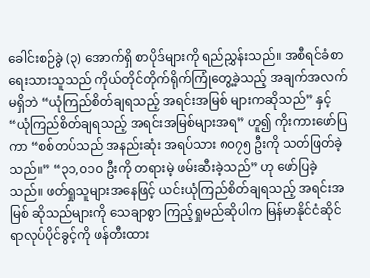ခေါင်းစဉ်ခွဲ (၃) အောက်ရှိ စာပိုဒ်များကို ရည်ညွှန်းသည်။ အစီရင်ခံစာရေးသားသူသည် ကိုယ်တိုင်တိုက်ရိုက်ကြုံတွေ့ခဲ့သည့် အချက်အလက်မရှိဘဲ “ယုံကြည်စိတ်ချရသည့် အရင်းအမြစ် များကဆိုသည်” နှင့် “ယုံကြည်စိတ်ချရသည့် အရင်းအမြစ်များအရ” ဟူ၍ ကိုးကားဖော်ပြကာ “စစ်တပ်သည် အနည်းဆုံး အရပ်သား ၈၀၇၅ ဦးကို သတ်ဖြတ်ခဲ့သည်။” “၃၁,၀၁၀ ဦးကို တရားမဲ့ ဖမ်းဆီးခဲ့သည်” ဟု ဖော်ပြခဲ့သည်။ ဖတ်ရှုသူများအနေဖြင့် ယင်းယုံကြည်စိတ်ချရသည့် အရင်းအမြစ် ဆိုသည်များကို သေချာစွာ ကြည့်ရှုမည်ဆိုပါက မြန်မာနိုင်ငံဆိုင်ရာလုပ်ပိုင်ခွင့်ကို ဖန်တီးထား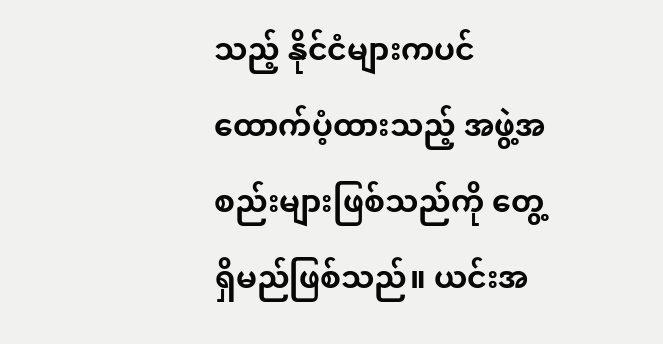သည့် နိုင်ငံများကပင် ထောက်ပံ့ထားသည့် အဖွဲ့အစည်းများဖြစ်သည်ကို တွေ့ရှိမည်ဖြစ်သည်။ ယင်းအ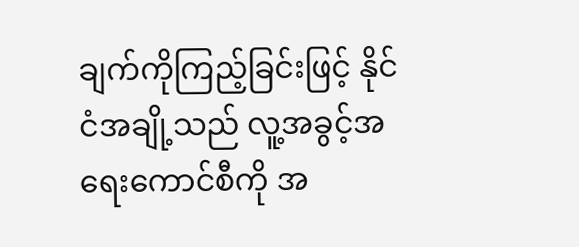ချက်ကိုကြည့်ခြင်းဖြင့် နိုင်ငံအချို့သည် လူ့အခွင့်အရေးကောင်စီကို အ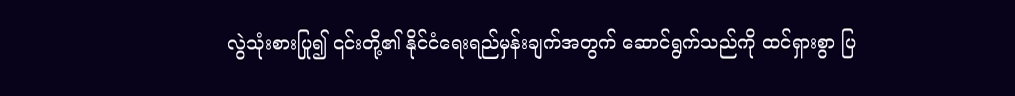လွဲသုံးစားပြု၍ ၎င်းတို့၏ နိုင်ငံရေးရည်မှန်းချက်အတွက် ဆောင်ရွက်သည်ကို ထင်ရှားစွာ ပြ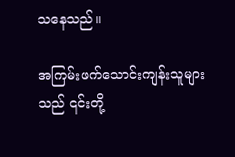သနေသည်။

အကြမ်းဖက်သောင်းကျန်းသူများသည် ၎င်းတို့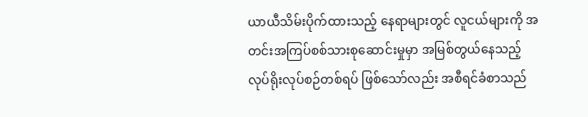ယာယီသိမ်းပိုက်ထားသည့် နေရာများတွင် လူငယ်များကို အတင်းအကြပ်စစ်သားစုဆောင်းမှုမှာ အမြစ်တွယ်နေသည့် လုပ်ရိုးလုပ်စဉ်တစ်ရပ် ဖြစ်သော်လည်း အစီရင်ခံစာသည်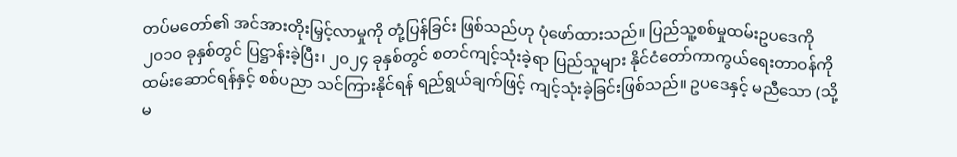တပ်မတော်၏ အင်အားတိုးမြှင့်လာမှုကို တုံ့ပြန်ခြင်း ဖြစ်သည်ဟု ပုံဖော်ထားသည်။ ပြည်သူ့စစ်မှုထမ်းဥပဒေကို ၂၀၁၀ ခုနှစ်တွင် ပြဋ္ဌာန်းခဲ့ပြီး၊ ၂၀၂၄ ခုနှစ်တွင် စတင်ကျင့်သုံးခဲ့ရာ ပြည်သူများ နိုင်ငံတော်ကာကွယ်ရေးတာဝန်ကို ထမ်းဆောင်ရန်နှင့် စစ်ပညာ သင်ကြားနိုင်ရန် ရည်ရွယ်ချက်ဖြင့် ကျင့်သုံးခဲ့ခြင်းဖြစ်သည်။ ဥပဒေနှင့် မညီသော (သို့မ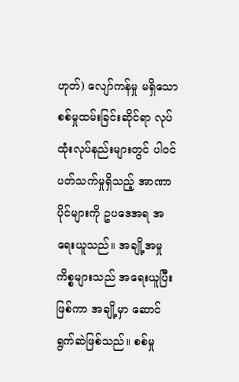ဟုတ်) လျော်ကန်မှု မရှိသော စစ်မှုထမ်းခြင်းဆိုင်ရာ လုပ်ထုံးလုပ်နည်းများတွင် ပါဝင် ပတ်သက်မှုရှိသည့် အာဏာပိုင်များကို ဥပဒေအရ အရေးယူသည်။ အချို့အမှုကိစ္စများသည် အရေးယူပြီးဖြစ်ကာ အချို့မှာ ဆောင်ရွက်ဆဲဖြစ်သည်။ စစ်မှု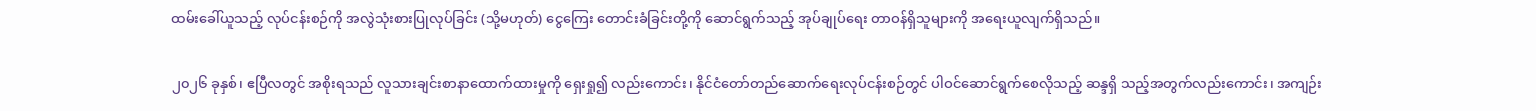ထမ်းခေါ်ယူသည့် လုပ်ငန်းစဉ်ကို အလွဲသုံးစားပြုလုပ်ခြင်း (သို့မဟုတ်) ငွေကြေး တောင်းခံခြင်းတို့ကို‌ ဆောင်ရွက်သည့် အုပ်ချုပ်ရေး တာဝန်ရှိသူများကို အရေးယူလျက်ရှိသည်။

၂၀၂၆ ခုနှစ်၊ ဧပြီလတွင် အစိုးရသည် လူသားချင်းစာနာထောက်ထားမှုကို ရှေးရှု၍ လည်းကောင်း၊ နိုင်ငံတော်တည်ဆောက်ရေးလုပ်ငန်းစဉ်တွင် ပါဝင်ဆောင်ရွက်စေလိုသည့် ဆန္ဒရှိ သည့်အတွက်လည်းကောင်း၊ အကျဉ်း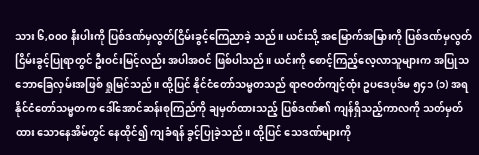သား ၆,၀၀၀ နီးပါးကို ပြစ်ဒဏ်မှလွတ်ငြိမ်းခွင့်ကြေညာခဲ့ သည်။ ယင်းသို့ အမြောက်အမြားကို ပြစ်ဒဏ်မှလွတ်ငြိမ်းခွင့်ပြုရာတွင် ဦးဝင်းမြင့်လည်း အပါအဝင် ဖြစ်ပါသည်။ ယင်းကို စောင့်ကြည့်လေ့လာသူများက အပြုသဘောခြေလှမ်းအဖြစ် ရှုမြင်သည်။ ထို့ပြင် နိုင်ငံတော်သမ္မတသည် ရာဇဝတ်ကျင့်ထုံး ဥပဒေပုဒ်မ ၅၄၁ (၁) အရ နိုင်ငံတော်သမ္မတက ဒေါ်အောင်ဆန်းစုကြည်ကို ချမှတ်ထားသည့် ပြစ်ဒဏ်၏ ကျန်ရှိသည့်ကာလကို သတ်မှတ်ထား သောနေအိမ်တွင် နေထိုင်၍ ကျခံရန် ခွင့်ပြုခဲ့သည်။ ထို့ပြင် သေဒဏ်များကို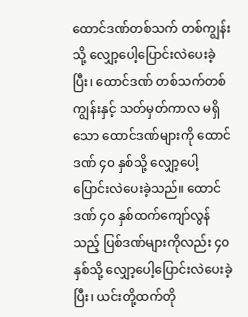ထောင်ဒဏ်တစ်သက် တစ်ကျွန်းသို့ လျှော့ပေါ့ပြောင်းလဲပေးခဲ့ပြီး၊ ထောင်ဒဏ် တစ်သက်တစ်ကျွန်းနှင့် သတ်မှတ်ကာလ မရှိသော ထောင်ဒဏ်များကို ထောင်ဒဏ် ၄၀ နှစ်သို့ လျှော့ပေါ့ပြောင်းလဲပေးခဲ့သည်။ ထောင်ဒဏ် ၄၀ နှစ်ထက်ကျော်လွန်သည့် ပြစ်ဒဏ်များကိုလည်း ၄၀ နှစ်သို့ လျှော့ပေါ့ပြောင်းလဲပေးခဲ့ပြီး၊ ယင်းတို့ထက်တို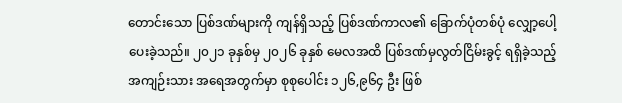တောင်းသော ပြစ်ဒဏ်များကို ကျန်ရှိသည့် ပြစ်ဒဏ်ကာလ၏ ခြောက်ပုံတစ်ပုံ လျှော့ပေါ့ပေးခဲ့သည်။ ၂၀၂၁ ခုနှစ်မှ ၂၀၂၆ ခုနှစ် မေလအထိ ပြစ်ဒဏ်မှလွတ်ငြိမ်းခွင့် ရရှိခဲ့သည့် အကျဉ်းသား အရေအတွက်မှာ စုစုပေါင်း ၁၂၆,၉၆၄ ဦး ဖြစ်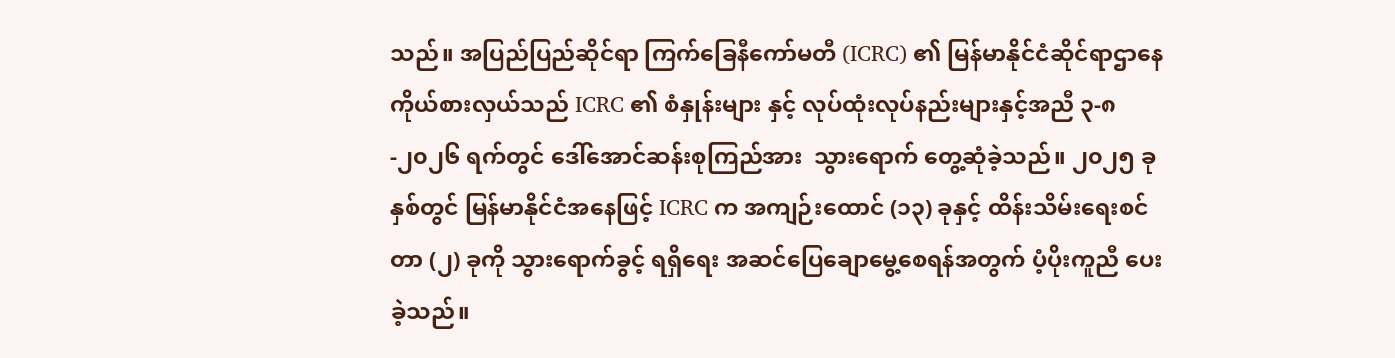သည်။ အပြည်ပြည်ဆိုင်ရာ ကြက်ခြေနီကော်မတီ (ICRC) ၏ မြန်မာနိုင်ငံဆိုင်ရာဌာနေကိုယ်စားလှယ်သည် ICRC ၏ စံနှုန်းများ နှင့် လုပ်ထုံးလုပ်နည်းများနှင့်အညီ ၃-၈-၂၀၂၆ ရက်တွင် ဒေါ်အောင်ဆန်းစုကြည်အား  သွားရောက် တွေ့ဆုံခဲ့သည်။ ၂၀၂၅ ခုနှစ်တွင် မြန်မာနိုင်ငံအနေဖြင့် ICRC က အကျဉ်းထောင် (၁၃) ခုနှင့် ထိန်းသိမ်းရေးစင်တာ (၂) ခုကို သွားရောက်ခွင့် ရရှိရေး အဆင်ပြေချောမွေ့စေရန်အတွက် ပံ့ပိုးကူညီ ပေးခဲ့သည်။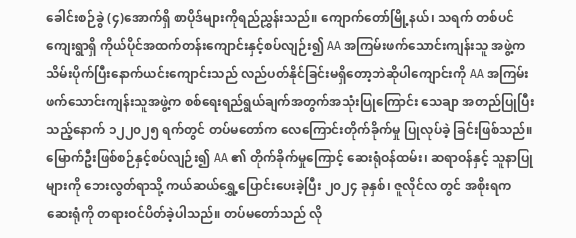ခေါင်းစဉ်ခွဲ (၄)အောက်ရှိ စာပိုဒ်များကိုရည်ညွှန်းသည်။ ကျောက်တော်မြို့နယ်၊ သရက် တစ်ပင်ကျေးရွာရှိ ကိုယ်ပိုင်အထက်တန်းကျောင်းနှင့်စပ်လျဉ်း၍ AA အကြမ်းဖက်သောင်းကျန်းသူ အဖွဲ့ကသိမ်းပိုက်ပြီးနောက်ယင်းကျောင်းသည် လည်ပတ်နိုင်ခြင်းမရှိတော့ဘဲဆိုပါကျောင်းကို AA အကြမ်းဖက်သောင်းကျန်းသူအဖွဲ့က စစ်ရေးရည်ရွယ်ချက်အတွက်အသုံးပြုကြောင်း သေချာ အတည်ပြုပြီးသည့်နောက် ၁၂၂၀၂၅ ရက်တွင် တပ်မတော်က လေကြောင်းတိုက်ခိုက်မှု ပြုလုပ်ခဲ့ ခြင်းဖြစ်သည်။ မြောက်ဦးဖြစ်စဉ်နှင့်စပ်လျဉ်း၍ AA ၏ တိုက်ခိုက်မှုကြောင့် ဆေးရုံဝန်ထမ်း၊ ဆရာဝန်နှင့် သူနာပြုများကို ဘေးလွတ်ရာသို့ ကယ်ဆယ်ရွှေ့ပြောင်းပေးခဲ့ပြီး ၂၀၂၄ ခုနှစ်၊ ဇူလိုင်လ တွင် အစိုးရက ဆေးရုံကို တရားဝင်ပိတ်ခဲ့ပါသည်။ တပ်မတော်သည် လို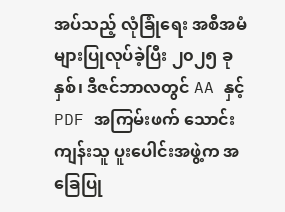အပ်သည့် လုံခြုံရေး အစီအမံများပြုလုပ်ခဲ့ပြီး ၂၀၂၅ ခုနှစ်၊ ဒီဇင်ဘာလတွင် AA နှင့် PDF အကြမ်းဖက် သောင်းကျန်းသူ ပူးပေါင်းအဖွဲ့က အခြေပြု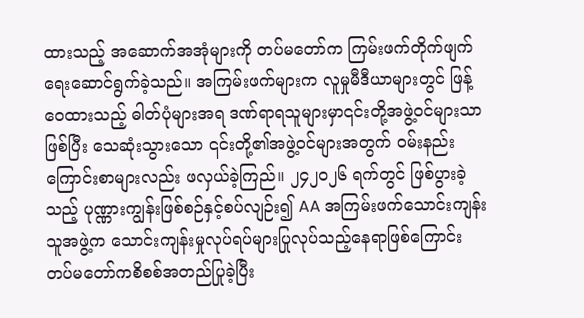ထားသည့် အဆောက်အအုံများကို တပ်မတော်က ကြမ်းဖက်တိုက်ဖျက် ရေးဆောင်ရွက်ခဲ့သည်။ အကြမ်းဖက်များက လူမှုမီဒီယာများတွင် ဖြန့်ဝေထားသည့် ဓါတ်ပုံများအရ ဒဏ်ရာရသူများမှာ၎င်းတို့အဖွဲ့ဝင်များသာ ဖြစ်ပြီး သေဆုံးသွားသော ၎င်းတို့၏အဖွဲ့ဝင်များအတွက် ဝမ်းနည်းကြောင်းစာများလည်း ဖလှယ်ခဲ့ကြည်။ ၂၄၂၀၂၆ ရက်တွင် ဖြစ်ပွားခဲ့သည့် ပုဏ္ဏားကျွန်းဖြစ်စဉ်နှင့်စပ်လျဉ်း၍ AA အကြမ်းဖက်သောင်းကျန်းသူအဖွဲ့က သောင်းကျန်းမှုလုပ်ရပ်များပြုလုပ်သည့်နေရာဖြစ်ကြောင်း တပ်မတော်ကစိစစ်အတည်ပြုခဲ့ပြီး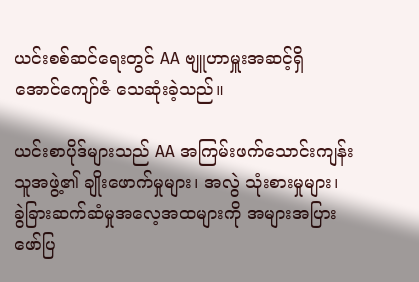ယင်းစစ်ဆင်ရေးတွင် AA ဗျူဟာမှူးအဆင့်ရှိ အောင်ကျော်ဇံ သေဆုံးခဲ့သည်။

ယင်းစာပိုဒ်များသည် AA အကြမ်းဖက်သောင်းကျန်းသူအဖွဲ့၏ ချိုးဖောက်မှုများ၊ အလွဲ သုံးစားမှုများ၊ ခွဲခြားဆက်ဆံမှုအလေ့အထများကို အများအပြား‌ ဖော်ပြ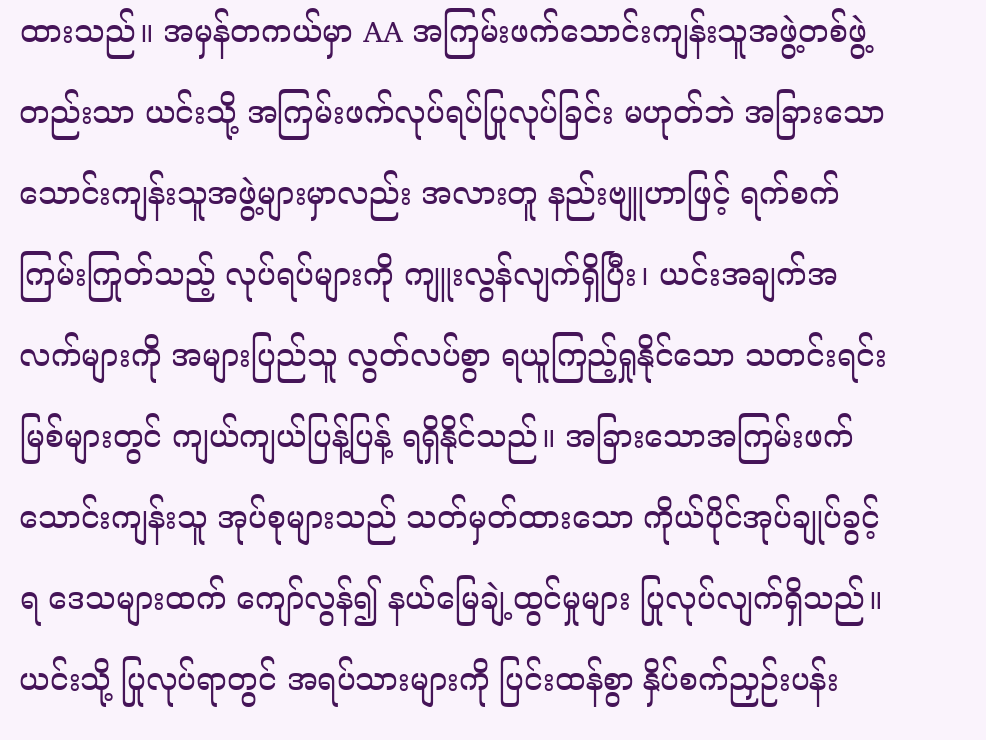ထားသည်။ အမှန်တကယ်မှာ AA အကြမ်းဖက်သောင်းကျန်းသူအဖွဲ့တစ်ဖွဲ့တည်းသာ ယင်းသို့ အကြမ်းဖက်လုပ်ရပ်ပြုလုပ်ခြင်း မဟုတ်ဘဲ အခြားသောသောင်းကျန်းသူအဖွဲ့များမှာလည်း အလားတူ နည်းဗျူဟာဖြင့် ရက်စက် ကြမ်းကြုတ်သည့် လုပ်ရပ်များကို ကျူးလွန်လျက်ရှိပြီး၊ ယင်းအချက်အလက်များကို အများပြည်သူ လွတ်လပ်စွာ ရယူကြည့်ရှုနိုင်သော သတင်းရင်းမြစ်များတွင် ကျယ်ကျယ်ပြန့်ပြန့် ရရှိနိုင်သည်။ အခြားသောအကြမ်းဖက် သောင်းကျန်းသူ အုပ်စုများသည် သတ်မှတ်ထားသော ကိုယ်ပိုင်အုပ်ချုပ်ခွင့်ရ ဒေသများထက် ကျော်လွန်၍ နယ်မြေချဲ့ထွင်မှုများ ပြုလုပ်လျက်ရှိသည်။ ယင်းသို့ ပြုလုပ်ရာတွင် အရပ်သားများကို ပြင်းထန်စွာ နှိပ်စက်ညှဉ်းပန်း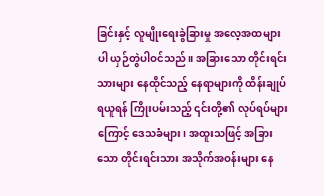ခြင်းနှင့် လူမျိုးရေးခွဲခြားမှု အလေ့အထများပါ ယှဉ်တွဲပါဝင်သည်။ အခြားသော တိုင်းရင်းသားများ နေထိုင်သည့် နေရာများကို ထိန်းချုပ်ရယူရန် ကြိုးပမ်းသည့် ၎င်းတို့၏ လုပ်ရပ်များကြောင့် ဒေသခံများ၊ အထူးသဖြင့် အခြားသော တိုင်းရင်းသား အသိုက်အဝန်းများ နေ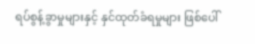ရပ်စွန့်ခွာမှုများနှင့် နှင်ထုတ်ခံရမှုများ ဖြစ်ပေါ်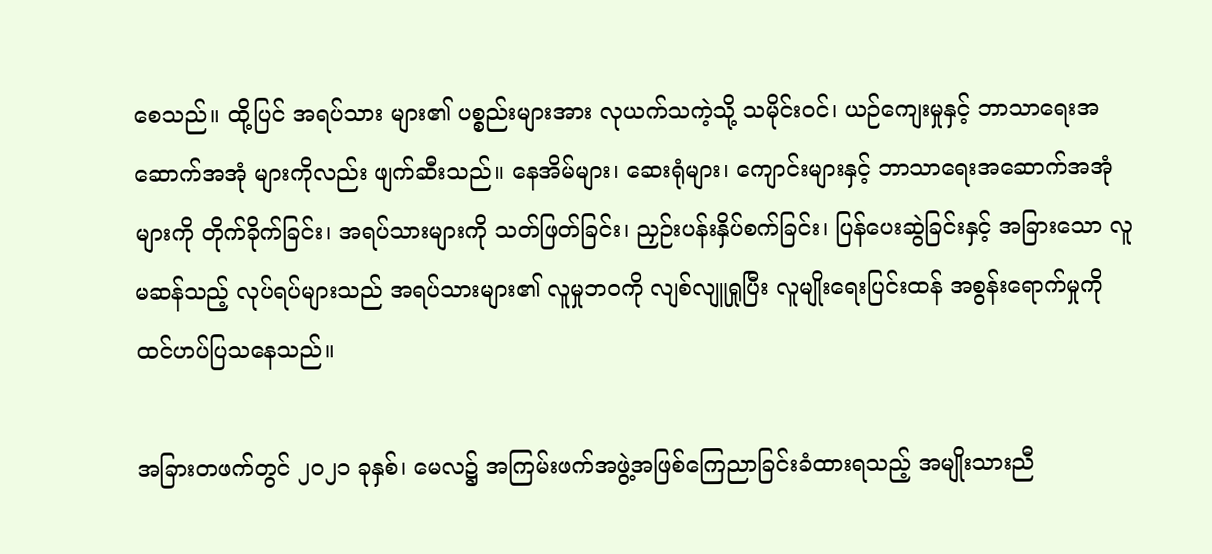စေသည်။ ထို့ပြင် အရပ်သား များ၏ ပစ္စည်းများအား လုယက်သကဲ့သို့ သမိုင်းဝင်၊ ယဉ်ကျေးမှုနှင့် ဘာသာရေးအဆောက်အအုံ များကိုလည်း ဖျက်ဆီးသည်။ နေအိမ်များ၊ ဆေးရုံများ၊ ကျောင်းများနှင့် ဘာသာရေးအဆောက်အအုံ များကို တိုက်ခိုက်ခြင်း၊ အရပ်သားများကို သတ်ဖြတ်ခြင်း၊ ညှဉ်းပန်းနှိပ်စက်ခြင်း၊ ပြန်ပေးဆွဲခြင်းနှင့် အခြားသော လူမဆန်သည့် လုပ်ရပ်များသည် အရပ်သားများ၏ လူမှုဘဝကို လျစ်လျူရှုပြီး လူမျိုးရေးပြင်းထန် အစွန်းရောက်မှုကို ထင်ဟပ်ပြသနေသည်။

အခြားတဖက်တွင် ၂၀၂၁ ခုနှစ်၊ မေလ၌ အကြမ်းဖက်အဖွဲ့အဖြစ်ကြေညာခြင်းခံထားရသည့် အမျိုးသားညီ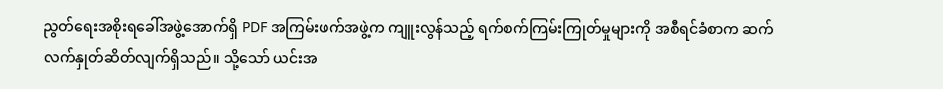ညွတ်ရေးအစိုးရခေါ်အဖွဲ့အောက်ရှိ PDF အကြမ်းဖက်အဖွဲ့က ကျူးလွန်သည့် ရက်စက်ကြမ်းကြုတ်မှုများကို အစီရင်ခံစာက ဆက်လက်နှုတ်ဆိတ်လျက်ရှိသည်။ သို့သော် ယင်းအ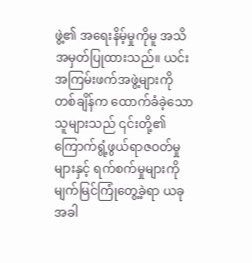ဖွဲ့၏ အရေးနိမ့်မှုကိုမူ အသိအမှတ်ပြုထားသည်။ ယင်းအကြမ်းဖက်အဖွဲ့များကို တစ်ချိန်က ထောက်ခံခဲ့သောသူများသည် ၎င်းတို့၏ ကြောက်ရွံ့ဖွယ်ရာဇဝတ်မှုများနှင့် ရက်စက်မှုများကို မျက်မြင်ကြုံတွေ့ခဲ့ရာ ယခုအခါ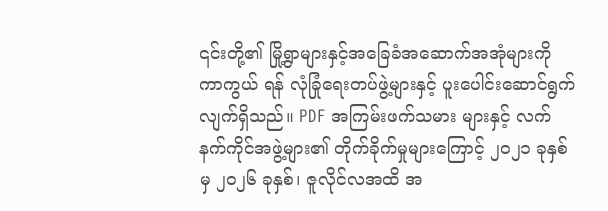၎င်းတို့၏ မြို့ရွာများနှင့်အခြေခံအဆောက်အအုံများကို ကာကွယ် ရန် လုံခြုံရေးတပ်ဖွဲ့များနှင့် ပူးပေါင်းဆောင်ရွက်လျက်ရှိသည်။ PDF အကြမ်းဖက်သမား များနှင့် လက်နက်ကိုင်အဖွဲ့များ၏ တိုက်ခိုက်မှုများကြောင့် ၂၀၂၁ ခုနှစ်မှ ၂၀၂၆ ခုနှစ်၊ ဇူလိုင်လအထိ အ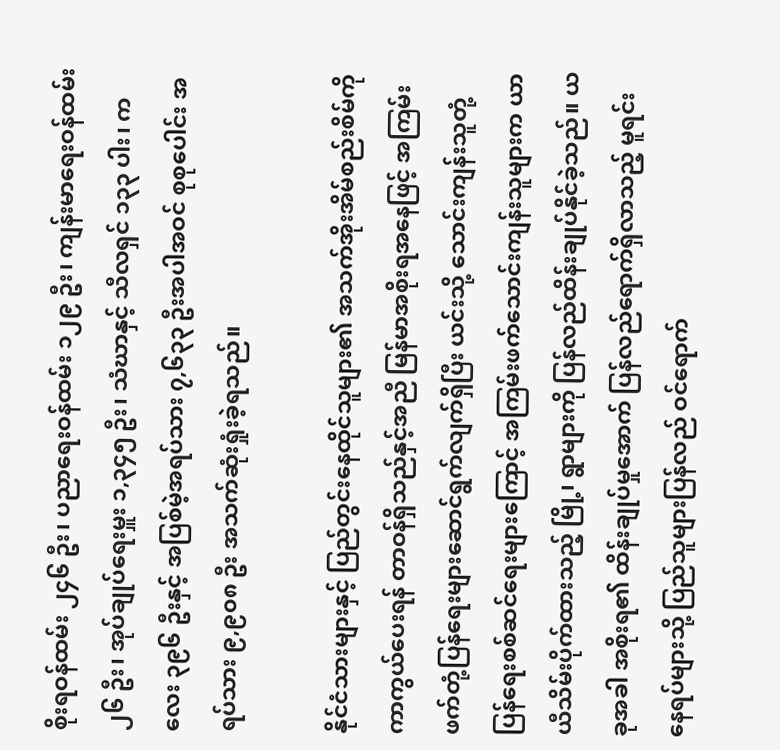စိုးရဝန်ထမ်း ၂၄၆ ဦး၊ ပညာရေးဝန်ထမ်း ၁၂၉ ဦး၊ ကျန်းမာရေးဝန်ထမ်း ၂၆ ဦး၊ အုပ်ချုပ်ရေးမှူး ၁,၃၄၅ ဦး၊ သံဃာနှင့် သီလရှင် ၁၃၃ ပါး၊ ကလေး ၃၉၆ ဦးနှင့် အပြစ်မဲ့အရပ်သား ၇,၆၃၃ ဦးအပါအဝင် စုစုပေါင်း အရပ်သား ၉,၉၀၈ ဦး အသက်ဆုံးရှုံးခဲ့ရသည်။

နိုင်ငံသားများနှင့် ပြည်တွင်းနေထိုင်သူများ၏ အသက်အိုးအိမ်စည်းစိမ်ကို ကာကွယ်ပေးရန် တာဝန်ရှိသည်နှင့်အညီ မြန်မာအစိုးရအနေဖြင့် အကြမ်းဖက်တုံ့ပြန်ရေးများဆောင်ရွက်လျက်ရှိပြီး ယင်းသို့ သောင်းကျန်းသူတုံ့ပြန်ရေးစစ်ဆင်ရေးများကြောင့် အကြမ်းဖက်သောင်းကျန်းသူများက ယာယီသိမ်းပိုက်ထားသည့် မြို့၊ ရွာများကို ပြန်လည်ထိန်းချုပ်နိုင်ခဲ့သည်။ ယခုအခါ အစိုးရ၏ ထိန်းချုပ်မှုအောက် ပြန်လည်ရောက်ရှိလာသည့် မူရင်းနေရပ်များသို့ ပြည်သူများပြန်လည် ဝင်ရောက်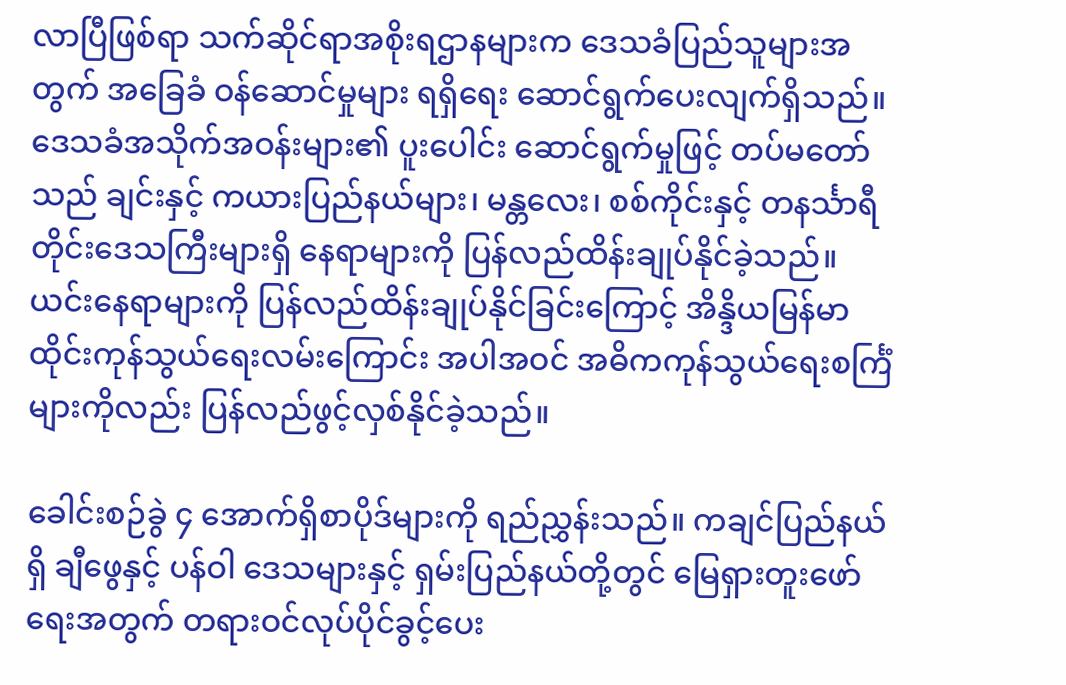လာပြီဖြစ်ရာ သက်ဆိုင်ရာအစိုးရဌာနများက ဒေသခံပြည်သူများအတွက် အခြေခံ ဝန်ဆောင်မှုများ ရရှိရေး ဆောင်ရွက်ပေးလျက်ရှိသည်။ ဒေသခံအသိုက်အဝန်းများ၏ ပူးပေါင်း ဆောင်ရွက်မှုဖြင့် တပ်မတော်သည် ချင်းနှင့် ကယားပြည်နယ်များ၊ မန္တလေး၊ စစ်ကိုင်းနှင့် တနင်္သာရီတိုင်းဒေသကြီးများရှိ နေရာများကို ပြန်လည်ထိန်းချုပ်နိုင်ခဲ့သည်။ ယင်းနေရာများကို ပြန်လည်ထိန်းချုပ်နိုင်ခြင်းကြောင့် အိန္ဒိယမြန်မာထိုင်းကုန်သွယ်ရေးလမ်းကြောင်း အပါအဝင် အဓိကကုန်သွယ်ရေးစင်္ကြံများကိုလည်း ပြန်လည်ဖွင့်လှစ်နိုင်ခဲ့သည်။

ခေါင်းစဉ်ခွဲ ၄ အောက်ရှိစာပိုဒ်များကို ရည်ညွှန်းသည်။ ကချင်ပြည်နယ်ရှိ ချီဖွေနှင့် ပန်ဝါ ဒေသများနှင့် ရှမ်းပြည်နယ်တို့တွင် မြေရှားတူးဖော်ရေးအတွက် တရားဝင်လုပ်ပိုင်ခွင့်ပေး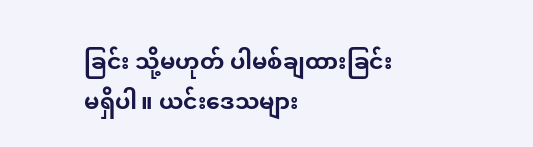ခြင်း သို့မဟုတ် ပါမစ်ချထားခြင်း မရှိပါ။ ယင်းဒေသများ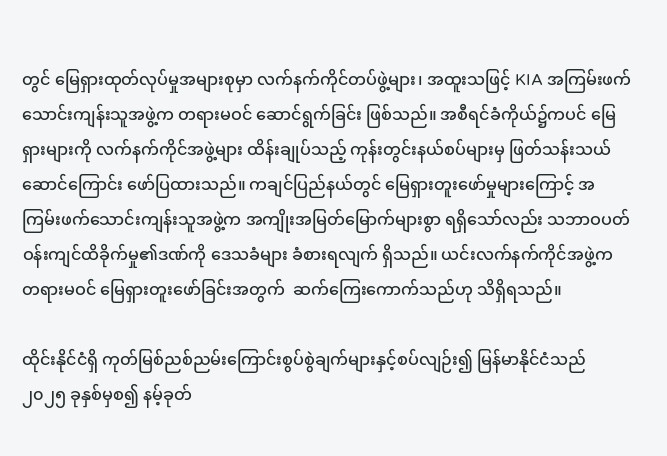တွင် မြေရှားထုတ်လုပ်မှုအများစုမှာ လက်နက်ကိုင်တပ်ဖွဲ့များ၊ အထူးသဖြင့် KIA အကြမ်းဖက်သောင်းကျန်းသူအဖွဲ့က တရားမဝင် ဆောင်ရွက်ခြင်း ဖြစ်သည်။ အစီရင်ခံကိုယ်၌ကပင် မြေရှားများကို လက်နက်ကိုင်အဖွဲ့များ ထိန်းချုပ်သည့် ကုန်းတွင်းနယ်စပ်များမှ ဖြတ်သန်းသယ်ဆောင်ကြောင်း ဖော်ပြထားသည်။ ကချင်ပြည်နယ်တွင် မြေရှားတူးဖော်မှုများကြောင့် အကြမ်းဖက်သောင်းကျန်းသူအဖွဲ့က အကျိုးအမြတ်မြောက်များစွာ ရရှိသော်လည်း သဘာဝပတ်ဝန်းကျင်ထိခိုက်မှု၏ဒဏ်ကို ဒေသခံများ ခံစားရလျက် ရှိသည်။ ယင်းလက်နက်ကိုင်အဖွဲ့က တရားမဝင် မြေရှားတူးဖော်ခြင်းအတွက်  ဆက်ကြေးကောက်သည်ဟု သိရှိရသည်။

ထိုင်းနိုင်ငံရှိ ကုတ်မြစ်ညစ်ညမ်းကြောင်းစွပ်စွဲချက်များနှင့်စပ်လျဉ်း၍ မြန်မာနိုင်ငံသည် ၂၀၂၅ ခုနှစ်မှစ၍ နမ့်ခုတ်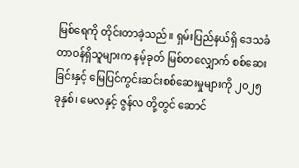မြစ်ရေကို တိုင်းတာခဲ့သည်။ ရှမ်းပြည်နယ်ရှိ ဒေသခံတာဝန်ရှိသူများက နမ့်ခုတ် မြစ်တလျှောက် စစ်ဆေးခြင်းနှင့် မြေပြင်ကွင်းဆင်းစစ်ဆေးမှုများကို ၂၀၂၅ ခုနှစ်၊ မေလနှင့် ဇွန်လ တို့တွင် ဆောင်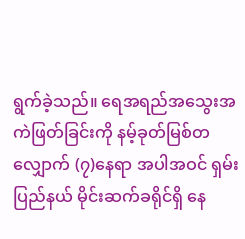ရွက်ခဲ့သည်။ ရေအရည်အသွေးအကဲဖြတ်ခြင်းကို နမ့်ခုတ်မြစ်တလျှောက် (၇)နေရာ အပါအဝင် ရှမ်းပြည်နယ် မိုင်းဆက်ခရိုင်ရှိ နေ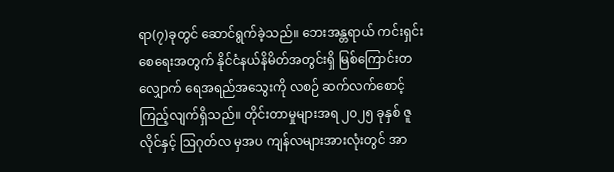ရာ(၇)ခုတွင် ဆောင်ရွက်ခဲ့သည်။ ဘေးအန္တရာယ် ကင်းရှင်းစေရေးအတွက် နိုင်ငံနယ်နိမိတ်အတွင်းရှိ မြစ်ကြောင်းတလျှောက် ရေအရည်အသွေးကို လစဉ် ဆက်လက်စောင့်ကြည့်လျက်ရှိသည်။ တိုင်းတာမှုများအရ ၂၀၂၅ ခုနှစ် ဇူလိုင်နှင့် ဩဂုတ်လ မှအပ ကျန်လများအားလုံးတွင် အာ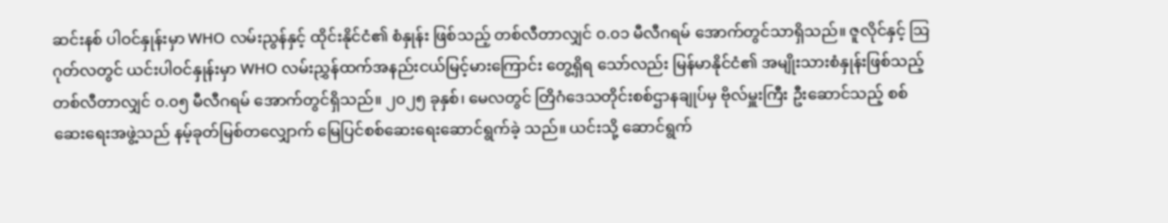ဆင်းနစ် ပါဝင်နှုန်းမှာ WHO လမ်းညွန်နှင့် ထိုင်းနိုင်ငံ၏ စံနှုန်း ဖြစ်သည့် တစ်လီတာလျှင် ၀.၀၁ မီလီဂရမ် အောက်တွင်သာရှိသည်။ ဇူလိုင်နှင့် ဩဂုတ်လတွင် ယင်းပါဝင်နှုန်းမှာ WHO လမ်းညွှန်ထက်အနည်းငယ်မြင့်မားကြောင်း တွေ့ရှိရ သော်လည်း မြန်မာနိုင်ငံ၏ အမျိုးသားစံနှုန်းဖြစ်သည့် တစ်လီတာလျှင် ၀.၀၅ မီလီဂရမ် အောက်တွင်ရှိသည်။ ၂၀၂၅ ခုနှစ်၊ မေလတွင် တြိဂံဒေသတိုင်းစစ်ဌာနချုပ်မှ ဗိုလ်မှူးကြီး ဦးဆောင်သည့် စစ်ဆေးရေးအဖွဲ့သည် နမ့်ခုတ်မြစ်တလျှောက် မြေပြင်စစ်ဆေးရေးဆောင်ရွက်ခဲ့ သည်။ ယင်းသို့ ဆောင်ရွက်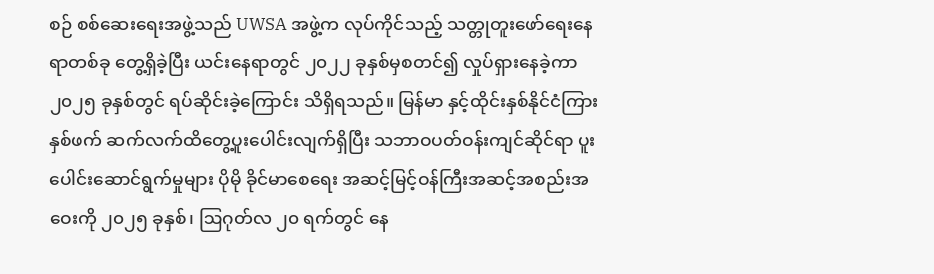စဉ် စစ်ဆေးရေးအဖွဲ့သည် UWSA အဖွဲ့က လုပ်ကိုင်သည့် သတ္တုတူးဖော်ရေးနေရာတစ်ခု တွေ့ရှိခဲ့ပြီး ယင်းနေရာတွင် ၂၀၂၂ ခုနှစ်မှစတင်၍ လှုပ်ရှားနေခဲ့ကာ ၂၀၂၅ ခုနှစ်တွင် ရပ်ဆိုင်းခဲ့ကြောင်း သိရှိရသည်။ မြန်မာ နှင့်ထိုင်းနှစ်နိုင်ငံကြား နှစ်ဖက် ဆက်လက်ထိတွေ့ပူးပေါင်းလျက်ရှိပြီး သဘာဝပတ်ဝန်းကျင်ဆိုင်ရာ ပူးပေါင်းဆောင်ရွက်မှုများ ပိုမို ခိုင်မာစေရေး အဆင့်မြင့်ဝန်ကြီးအဆင့်အစည်းအဝေးကို ၂၀၂၅ ခုနှစ်၊ ဩဂုတ်လ ၂၀ ရက်တွင် နေ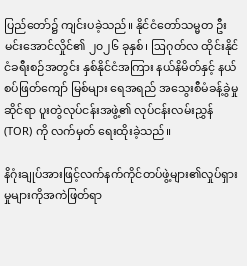ပြည်တော်၌ ကျင်းပခဲ့သည်။ နိုင်ငံတော်သမ္မတ ဦးမင်းအောင်လှိုင်၏ ၂၀၂၆ ခုနှစ်၊ ဩဂုတ်လ ထိုင်းနိုင်ငံခရီးစဉ်အတွင်း နှစ်နိုင်ငံအကြား နယ်နိမိတ်နှင့် နယ်စပ်ဖြတ်ကျော် မြစ်များ ရေအရည် အသွေးစီမံခန့်ခွဲမှုဆိုင်ရာ ပူးတွဲလုပ်ငန်းအဖွဲ့၏ လုပ်ငန်းလမ်းညွှန် (TOR) ကို လက်မှတ် ရေးထိုးခဲ့သည်။

နိဂုံးချုပ်အားဖြင့်လက်နက်ကိုင်တပ်ဖွဲ့များ၏လှုပ်ရှားမှုများကိုအကဲဖြတ်ရာ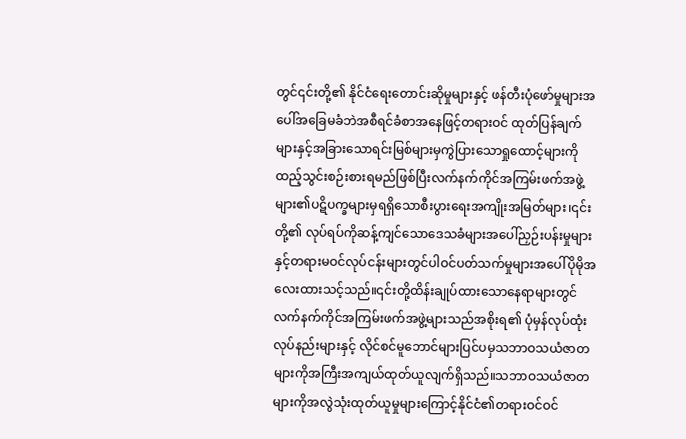တွင်၎င်းတို့၏ နိုင်ငံရေးတောင်းဆိုမှုများနှင့် ဖန်တီးပုံဖော်မှုများအပေါ်အခြေမခံဘဲအစီရင်ခံစာအနေဖြင့်တရားဝင် ထုတ်ပြန်ချက်များနှင့်အခြားသောရင်းမြစ်များမှကွဲပြားသောရှုထောင့်များကိုထည့်သွင်းစဉ်းစားရမည်ဖြစ်ပြီးလက်နက်ကိုင်အကြမ်းဖက်အဖွဲ့များ၏ပဋိပက္ခများမှရရှိသောစီးပွားရေးအကျိုးအမြတ်များ၊၎င်းတို့၏ လုပ်ရပ်ကိုဆန့်ကျင်သောဒေသခံများအပေါ်ညှဉ်းပန်းမှုများနှင့်တရားမဝင်လုပ်ငန်းများတွင်ပါဝင်ပတ်သက်မှုများအပေါ်ပိုမိုအလေးထားသင့်သည်။၎င်းတို့ထိန်းချုပ်ထားသောနေရာများတွင်လက်နက်ကိုင်အကြမ်းဖက်အဖွဲ့များသည်အစိုးရ၏ ပုံမှန်လုပ်ထုံးလုပ်နည်းများနှင့် လိုင်စင်မူဘောင်များပြင်ပမှသဘာဝသယံဇာတများကိုအကြီးအကျယ်ထုတ်ယူလျက်ရှိသည်။သဘာဝသယံဇာတများကိုအလွဲသုံးထုတ်ယူမှုများကြောင့်နိုင်ငံ၏တရားဝင်ဝင်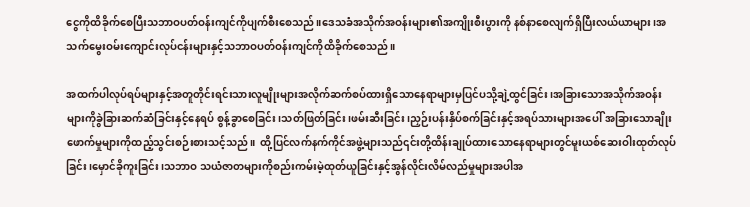ငွေကိုထိခိုက်စေပြီးသဘာဝပတ်ဝန်းကျင်ကိုပျက်စီးစေသည်။ဒေသခံအသိုက်အဝန်းများ၏အကျိုးစီးပွားကို နစ်နာစေလျက်ရှိပြီးလယ်ယာများ၊အသက်မွေးဝမ်းကျောင်းလုပ်ငန်းများနှင့်သဘာဝပတ်ဝန်းကျင်ကိုထိခိုက်စေသည်။

အထက်ပါလုပ်ရပ်များနှင့်အတူတိုင်းရင်းသားလူမျိုးများအလိုက်ဆက်စပ်ထားရှိသောနေရာများမှပြင်ပသို့ချဲ့ထွင်ခြင်း၊အခြားသောအသိုက်အဝန်းများကိုခွဲခြားဆက်ဆံခြင်းနှင့်နေရပ် စွန့်ခွာစေခြင်း၊သတ်ဖြတ်ခြင်း၊ဖမ်းဆီးခြင်း၊ညှဉ်းပန်းနှိပ်စက်ခြင်းနှင့်အရပ်သားများအပေါ် အခြားသောချိုးဖောက်မှုများကိုထည့်သွင်းစဉ်းစားသင့်သည်။  ထို့ပြင်လက်နက်ကိုင်အဖွဲ့များသည်၎င်းတို့ထိန်းချုပ်ထားသောနေရာများတွင်မူးယစ်ဆေးဝါးထုတ်လုပ်ခြင်း၊မှောင်ခိုကူးခြင်း၊သဘာဝ သယံဇာတများကိုစည်းကမ်းမဲ့ထုတ်ယူခြင်းနှင့်အွန်လိုင်းလိမ်လည်မှုများအပါအ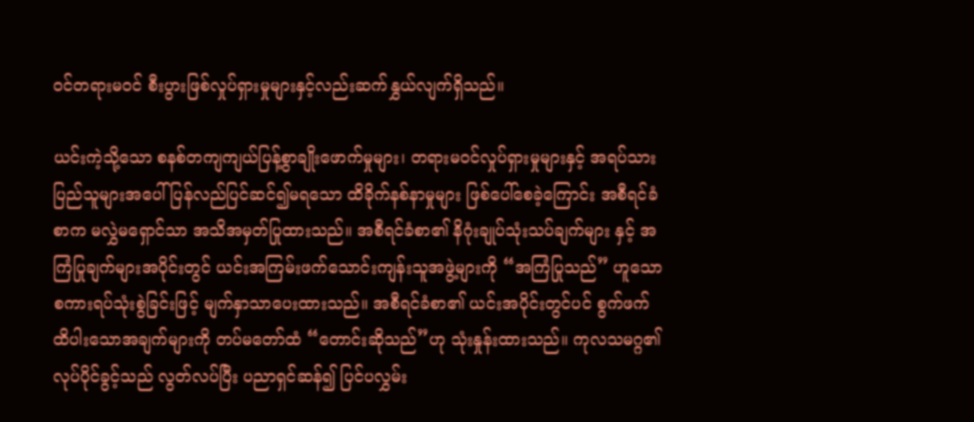ဝင်တရားမဝင် စီးပွားဖြစ်လှုပ်ရှားမှုများနှင့်လည်းဆက်နွှယ်လျက်ရှိသည်။

ယင်းကဲ့သို့သော စနစ်တကျကျယ်ပြန့်စွာချိုးဖောက်မှုများ၊ တရားမဝင်လှုပ်ရှားမှုများနှင့် အရပ်သားပြည်သူများအပေါ် ပြန်လည်ပြင်ဆင်၍မရသော ထိခိုက်နစ်နာမှုများ ဖြစ်ပေါ်စေခဲ့ကြောင်း အစီရင်ခံစာက မလွှဲမရှောင်သာ အသိအမှတ်ပြုထားသည်။ အစီရင်ခံစာ၏ နိဂုံးချုပ်သုံးသပ်ချက်များ နှင့် အကြံပြုချက်များအပိုင်းတွင် ယင်းအကြမ်းဖက်သောင်းကျန်းသူအဖွဲ့များကို “အကြံပြုသည်” ဟူသော စကားရပ်သုံးစွဲခြင်းဖြင့် မျက်နှာသာပေးထားသည်။ အစီရင်ခံစာ၏ ယင်းအပိုင်းတွင်ပင် စွက်ဖက်ထိပါးသောအချက်များကို တပ်မတော်ထံ “တောင်းဆိုသည်”ဟု သုံးနှုန်းထားသည်။ ကုလသမဂ္ဂ၏ လုပ်ပိုင်ခွင့်သည် လွတ်လပ်ပြီး ပညာရှင်ဆန်၍ ပြင်ပလွှမ်း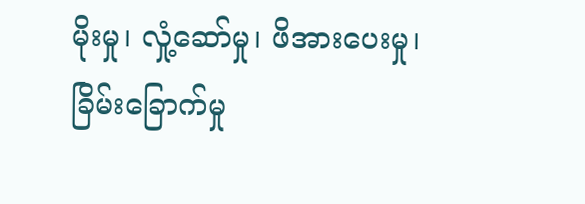မိုးမှု၊ လှုံ့ဆော်မှု၊ ဖိအားပေးမှု၊ ခြိမ်းခြောက်မှု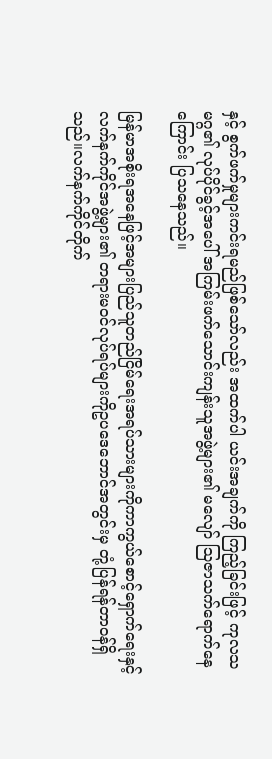နှင့် စွက်ဖက်မှုများကင်းရမည်ဖြစ်သော်လည်း အထက်ပါ ယင်းအချက်ကို ကြည့်ခြင်းဖြင့် ကုလသမဂ္ဂ၏ လုပ်ပိုင်ခွင့်အပေါ် အကြမ်းဖက်သောင်းကျန်းသူအဖွဲ့များ၏ မလျော် ဩဇာသက်ရောက်နေကြောင်း ပြသနေသည်။

မြန်မာအစိုးရအနေဖြင့်အများပြည်သူတည်ငြိမ်ရေးအရပ်သားများကိုကာကွယ်စောင့်ရှောက်ရေးနှင့်လက်နက်ကိုင်အဖွဲ့များ၏ တရားမဝင်လုပ်ရပ်များကိုဥပဒေဘောင်အတွင်းမှ တုံ့ပြန်ရန်တာဝန်ရှိသည်။လက်နက်ကိုင်တိုက်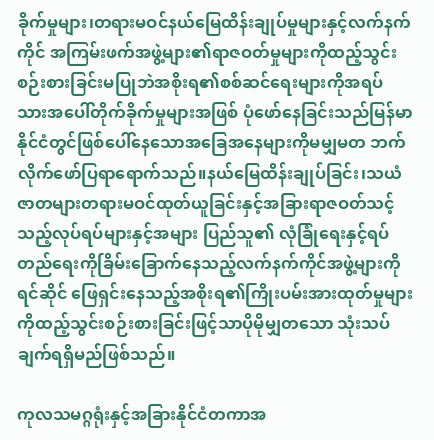ခိုက်မှုများ၊တရားမဝင်နယ်မြေထိန်းချုပ်မှုများနှင့်လက်နက်ကိုင် အကြမ်းဖက်အဖွဲ့များ၏ရာဇဝတ်မှုများကိုထည့်သွင်းစဉ်းစားခြင်းမပြုဘဲအစိုးရ၏စစ်ဆင်ရေးများကိုအရပ်သားအပေါ်တိုက်ခိုက်မှုများအဖြစ် ပုံဖော်နေခြင်းသည်မြန်မာနိုင်ငံတွင်ဖြစ်ပေါ်နေသောအခြေအနေများကိုမမျှမတ ဘက်လိုက်ဖော်ပြရာရောက်သည်။နယ်မြေထိန်းချုပ်ခြင်း၊သယံဇာတများတရားမဝင်ထုတ်ယူခြင်းနှင့်အခြားရာဇဝတ်သင့်သည့်လုပ်ရပ်များနှင့်အများ ပြည်သူ၏ လုံခြုံရေးနှင့်ရပ်တည်ရေးကိုခြိမ်းခြောက်နေသည့်လက်နက်ကိုင်အဖွဲ့များကိုရင်ဆိုင် ဖြေရှင်းနေသည့်အစိုးရ၏ကြိုးပမ်းအားထုတ်မှုများကိုထည့်သွင်းစဉ်းစားခြင်းဖြင့်သာပိုမိုမျှတသော သုံးသပ်ချက်ရရှိမည်ဖြစ်သည်။

ကုလသမဂ္ဂရုံးနှင့်အခြားနိုင်ငံတကာအ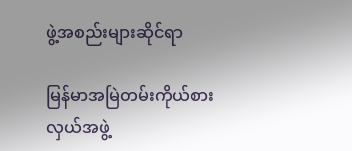ဖွဲ့အစည်းများဆိုင်ရာ

မြန်မာအမြဲတမ်းကိုယ်စားလှယ်အဖွဲ့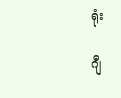ရုံး

ဂျီ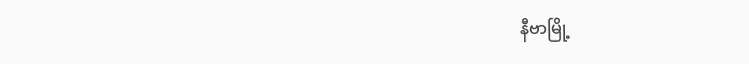နီဗာမြို့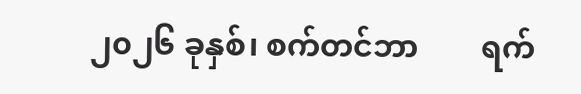၂၀၂၆ ခုနှစ်၊ စက်တင်ဘာ        ရက်